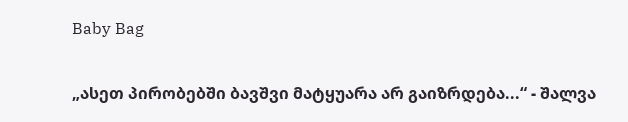Baby Bag

„ასეთ პირობებში ბავშვი მატყუარა არ გაიზრდება...“ - შალვა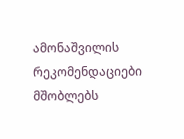ამონაშვილის რეკომენდაციები მშობლებს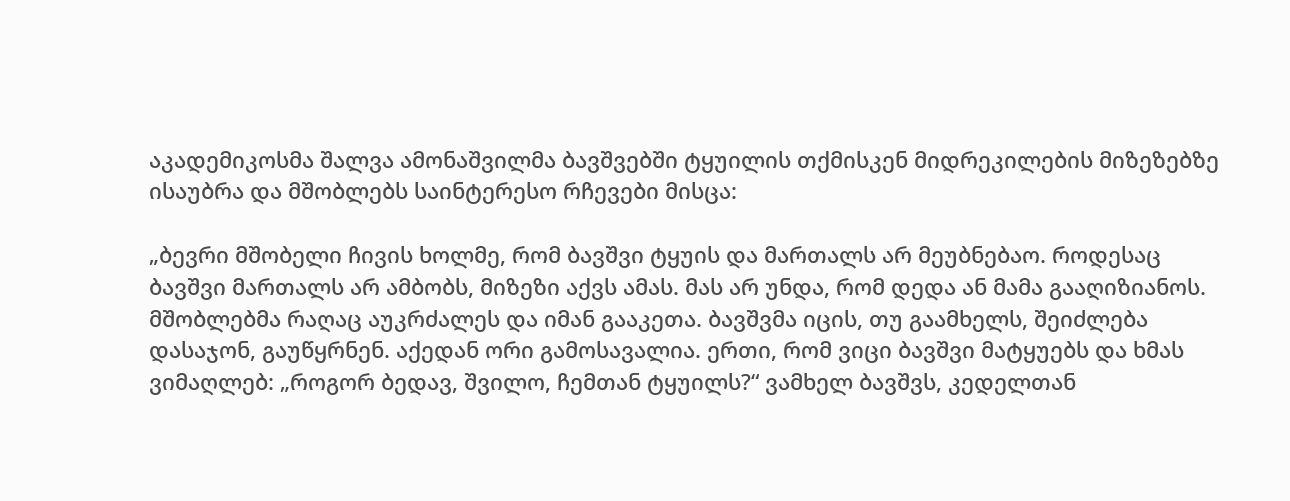აკადემიკოსმა შალვა ამონაშვილმა ბავშვებში ტყუილის თქმისკენ მიდრეკილების მიზეზებზე ისაუბრა და მშობლებს საინტერესო რჩევები მისცა:

„ბევრი მშობელი ჩივის ხოლმე, რომ ბავშვი ტყუის და მართალს არ მეუბნებაო. როდესაც ბავშვი მართალს არ ამბობს, მიზეზი აქვს ამას. მას არ უნდა, რომ დედა ან მამა გააღიზიანოს. მშობლებმა რაღაც აუკრძალეს და იმან გააკეთა. ბავშვმა იცის, თუ გაამხელს, შეიძლება დასაჯონ, გაუწყრნენ. აქედან ორი გამოსავალია. ერთი, რომ ვიცი ბავშვი მატყუებს და ხმას ვიმაღლებ: „როგორ ბედავ, შვილო, ჩემთან ტყუილს?“ ვამხელ ბავშვს, კედელთან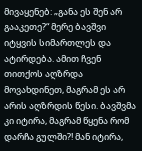მივაყენებ: „განა ეს შენ არ გააკეთე?“ მერე ბავშვი იტყვის სიმართლეს და ატირდება. ამით ჩვენ თითქოს აღზრდა მოვახდინეთ, მაგრამ ეს არ არის აღზრდის წესი. ბავშვმა კი იტირა, მაგრამ წყენა რომ დარჩა გულში?! მან იტირა,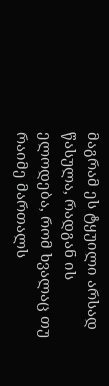მაგრამ ეს ტყუილი არსად წასულა, რადგან ის ელოდება, რომ ხვალაც თუ რაიმე მართალს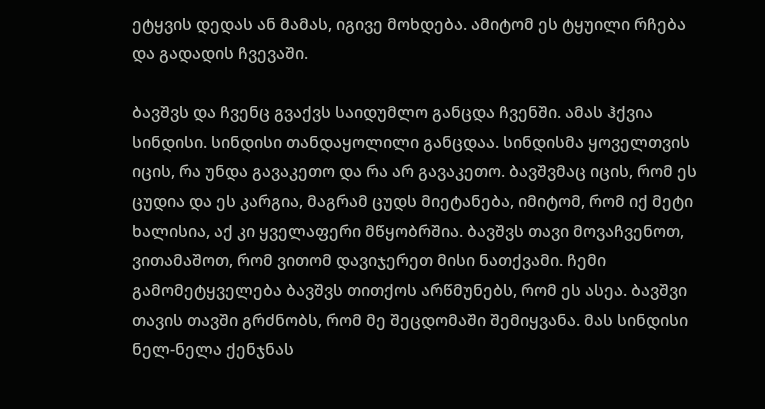ეტყვის დედას ან მამას, იგივე მოხდება. ამიტომ ეს ტყუილი რჩება და გადადის ჩვევაში.

ბავშვს და ჩვენც გვაქვს საიდუმლო განცდა ჩვენში. ამას ჰქვია სინდისი. სინდისი თანდაყოლილი განცდაა. სინდისმა ყოველთვის იცის, რა უნდა გავაკეთო და რა არ გავაკეთო. ბავშვმაც იცის, რომ ეს ცუდია და ეს კარგია, მაგრამ ცუდს მიეტანება, იმიტომ, რომ იქ მეტი ხალისია, აქ კი ყველაფერი მწყობრშია. ბავშვს თავი მოვაჩვენოთ, ვითამაშოთ, რომ ვითომ დავიჯერეთ მისი ნათქვამი. ჩემი გამომეტყველება ბავშვს თითქოს არწმუნებს, რომ ეს ასეა. ბავშვი თავის თავში გრძნობს, რომ მე შეცდომაში შემიყვანა. მას სინდისი ნელ-ნელა ქენჯნას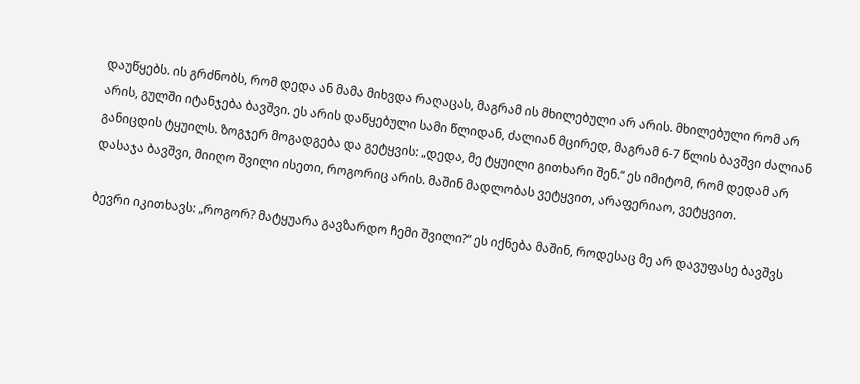დაუწყებს. ის გრძნობს, რომ დედა ან მამა მიხვდა რაღაცას, მაგრამ ის მხილებული არ არის. მხილებული რომ არ არის, გულში იტანჯება ბავშვი. ეს არის დაწყებული სამი წლიდან, ძალიან მცირედ, მაგრამ 6-7 წლის ბავშვი ძალიან განიცდის ტყუილს. ზოგჯერ მოგადგება და გეტყვის: „დედა, მე ტყუილი გითხარი შენ.“ ეს იმიტომ, რომ დედამ არ დასაჯა ბავშვი, მიიღო შვილი ისეთი, როგორიც არის. მაშინ მადლობას ვეტყვით, არაფერიაო, ვეტყვით.

ბევრი იკითხავს: „როგორ? მატყუარა გავზარდო ჩემი შვილი?“ ეს იქნება მაშინ, როდესაც მე არ დავუფასე ბავშვს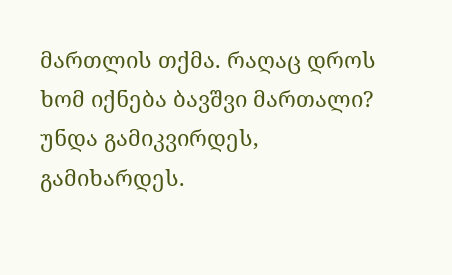მართლის თქმა. რაღაც დროს ხომ იქნება ბავშვი მართალი? უნდა გამიკვირდეს, გამიხარდეს.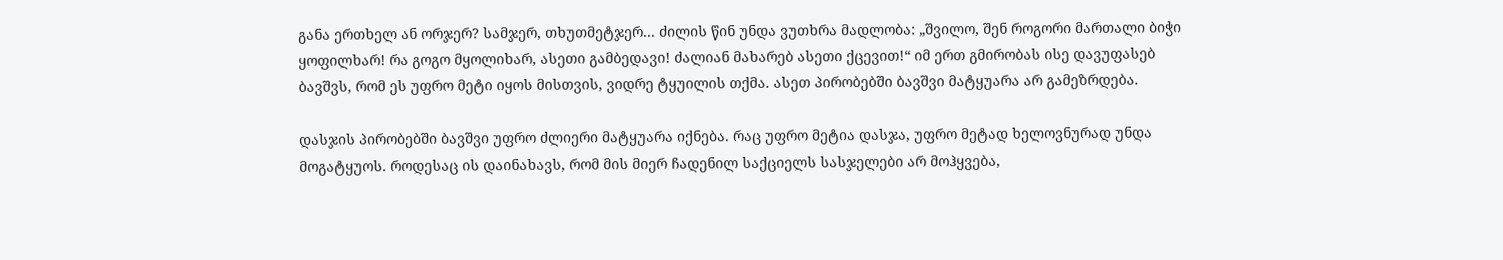განა ერთხელ ან ორჯერ? სამჯერ, თხუთმეტჯერ... ძილის წინ უნდა ვუთხრა მადლობა: „შვილო, შენ როგორი მართალი ბიჭი ყოფილხარ! რა გოგო მყოლიხარ, ასეთი გამბედავი! ძალიან მახარებ ასეთი ქცევით!“ იმ ერთ გმირობას ისე დავუფასებ ბავშვს, რომ ეს უფრო მეტი იყოს მისთვის, ვიდრე ტყუილის თქმა. ასეთ პირობებში ბავშვი მატყუარა არ გამეზრდება.

დასჯის პირობებში ბავშვი უფრო ძლიერი მატყუარა იქნება. რაც უფრო მეტია დასჯა, უფრო მეტად ხელოვნურად უნდა მოგატყუოს. როდესაც ის დაინახავს, რომ მის მიერ ჩადენილ საქციელს სასჯელები არ მოჰყვება,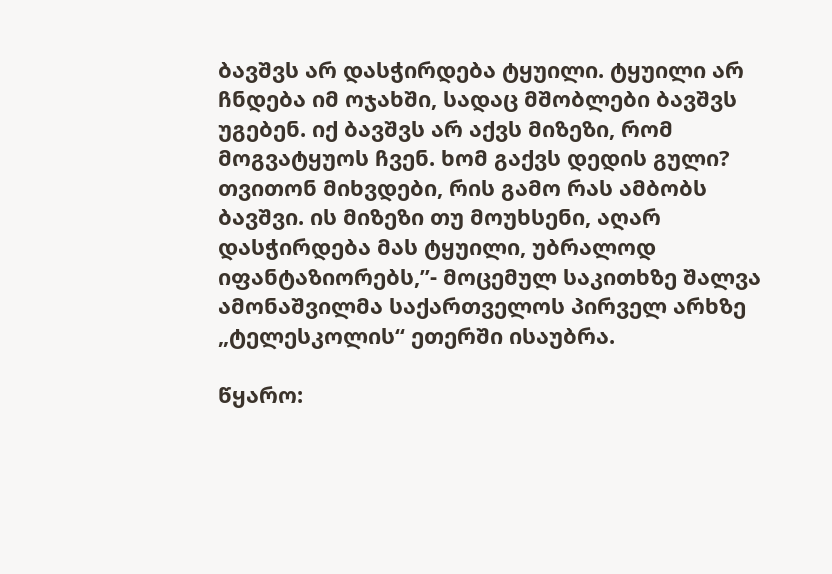ბავშვს არ დასჭირდება ტყუილი. ტყუილი არ ჩნდება იმ ოჯახში, სადაც მშობლები ბავშვს უგებენ. იქ ბავშვს არ აქვს მიზეზი, რომ მოგვატყუოს ჩვენ. ხომ გაქვს დედის გული? თვითონ მიხვდები, რის გამო რას ამბობს ბავშვი. ის მიზეზი თუ მოუხსენი, აღარ დასჭირდება მას ტყუილი, უბრალოდ იფანტაზიორებს,”- მოცემულ საკითხზე შალვა ამონაშვილმა საქართველოს პირველ არხზე „ტელესკოლის“ ეთერში ისაუბრა.

წყარო: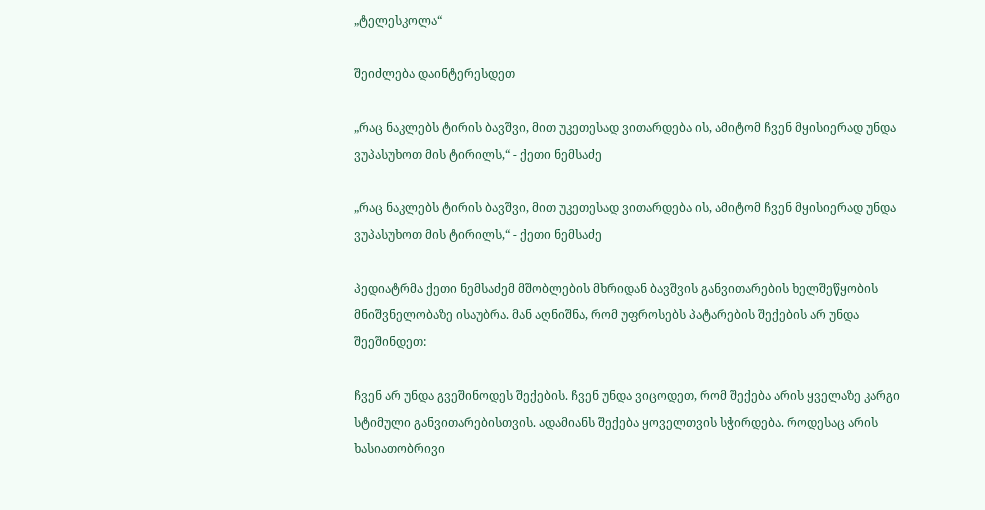„ტელესკოლა“

შეიძლება დაინტერესდეთ

„რაც ნაკლებს ტირის ბავშვი, მით უკეთესად ვითარდება ის, ამიტომ ჩვენ მყისიერად უნდა ვუპასუხოთ მის ტირილს,“ - ქეთი ნემსაძე

„რაც ნაკლებს ტირის ბავშვი, მით უკეთესად ვითარდება ის, ამიტომ ჩვენ მყისიერად უნდა ვუპასუხოთ მის ტირილს,“ - ქეთი ნემსაძე

პედიატრმა ქეთი ნემსაძემ მშობლების მხრიდან ბავშვის განვითარების ხელშეწყობის მნიშვნელობაზე ისაუბრა. მან აღნიშნა, რომ უფროსებს პატარების შექების არ უნდა შეეშინდეთ:

ჩვენ არ უნდა გვეშინოდეს შექების. ჩვენ უნდა ვიცოდეთ, რომ შექება არის ყველაზე კარგი სტიმული განვითარებისთვის. ადამიანს შექება ყოველთვის სჭირდება. როდესაც არის ხასიათობრივი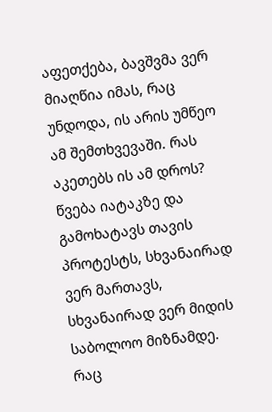აფეთქება, ბავშვმა ვერ მიაღწია იმას, რაც უნდოდა, ის არის უმწეო ამ შემთხვევაში. რას აკეთებს ის ამ დროს? წვება იატაკზე და გამოხატავს თავის პროტესტს, სხვანაირად ვერ მართავს, სხვანაირად ვერ მიდის საბოლოო მიზნამდე. რაც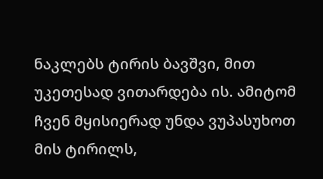ნაკლებს ტირის ბავშვი, მით უკეთესად ვითარდება ის. ამიტომ ჩვენ მყისიერად უნდა ვუპასუხოთ მის ტირილს,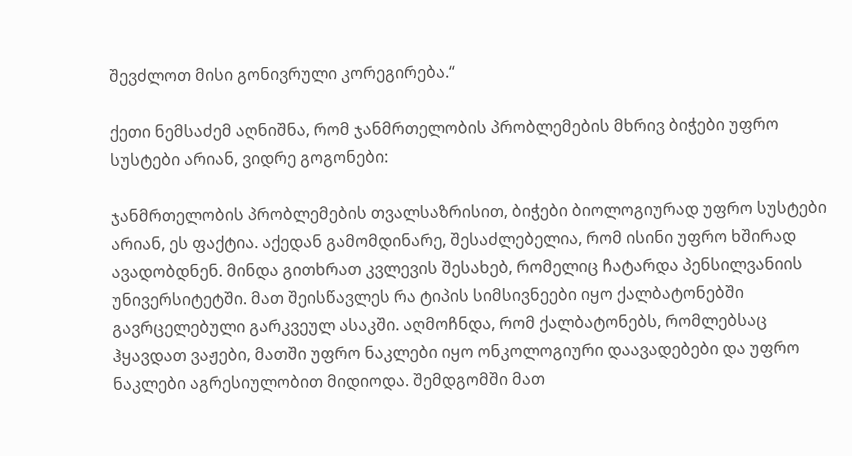შევძლოთ მისი გონივრული კორეგირება.“

ქეთი ნემსაძემ აღნიშნა, რომ ჯანმრთელობის პრობლემების მხრივ ბიჭები უფრო სუსტები არიან, ვიდრე გოგონები:

ჯანმრთელობის პრობლემების თვალსაზრისით, ბიჭები ბიოლოგიურად უფრო სუსტები არიან, ეს ფაქტია. აქედან გამომდინარე, შესაძლებელია, რომ ისინი უფრო ხშირად ავადობდნენ. მინდა გითხრათ კვლევის შესახებ, რომელიც ჩატარდა პენსილვანიის უნივერსიტეტში. მათ შეისწავლეს რა ტიპის სიმსივნეები იყო ქალბატონებში გავრცელებული გარკვეულ ასაკში. აღმოჩნდა, რომ ქალბატონებს, რომლებსაც ჰყავდათ ვაჟები, მათში უფრო ნაკლები იყო ონკოლოგიური დაავადებები და უფრო ნაკლები აგრესიულობით მიდიოდა. შემდგომში მათ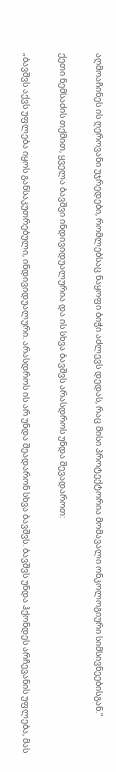აღმოაჩინეს ის ღეროვანი უჯრედები, რომლებსაც ნაყოფი ბიჭი აძლევს დედას, რაც მისი პროტექტორია მომავალი ონკოლოგიური სიმსივნეებისგან.“

ქეთი ნემსაძის თქმით, ყველა ბავშვი ინდივიდუალურია და ის სხვა ბავშვს არასდროს უნდა შევადაროთ:

„ბავშვს აქვს უფლება იყოს განსაკუთრებული, ინდივიდუალური. არასდროს ის არ უნდა შეადარონ სხვა ბავშვს. ბავშვს უნდა ჰქონდეს არჩევანის უფლება, მას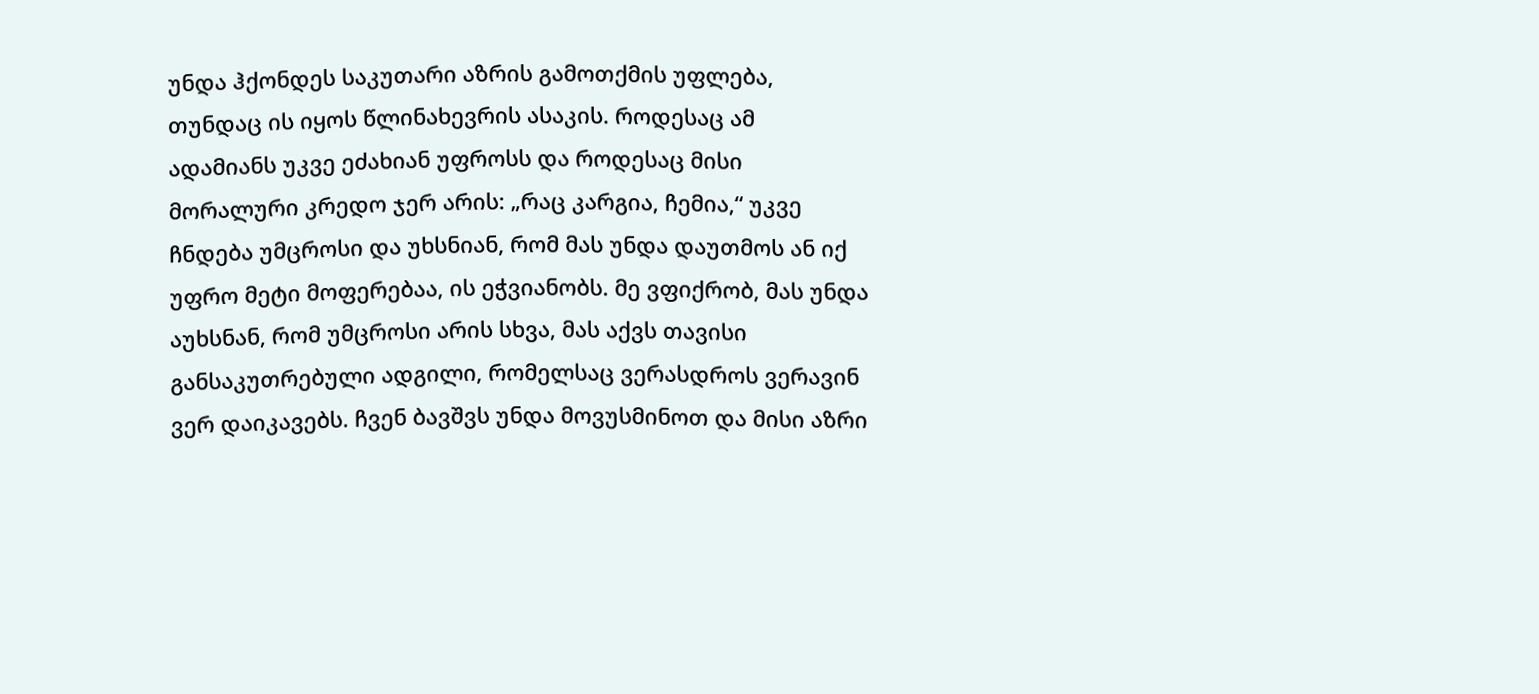უნდა ჰქონდეს საკუთარი აზრის გამოთქმის უფლება, თუნდაც ის იყოს წლინახევრის ასაკის. როდესაც ამ ადამიანს უკვე ეძახიან უფროსს და როდესაც მისი მორალური კრედო ჯერ არის: „რაც კარგია, ჩემია,“ უკვე ჩნდება უმცროსი და უხსნიან, რომ მას უნდა დაუთმოს ან იქ უფრო მეტი მოფერებაა, ის ეჭვიანობს. მე ვფიქრობ, მას უნდა აუხსნან, რომ უმცროსი არის სხვა, მას აქვს თავისი განსაკუთრებული ადგილი, რომელსაც ვერასდროს ვერავინ ვერ დაიკავებს. ჩვენ ბავშვს უნდა მოვუსმინოთ და მისი აზრი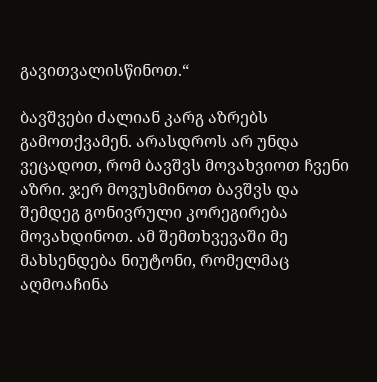გავითვალისწინოთ.“

ბავშვები ძალიან კარგ აზრებს გამოთქვამენ. არასდროს არ უნდა ვეცადოთ, რომ ბავშვს მოვახვიოთ ჩვენი აზრი. ჯერ მოვუსმინოთ ბავშვს და შემდეგ გონივრული კორეგირება მოვახდინოთ. ამ შემთხვევაში მე მახსენდება ნიუტონი, რომელმაც აღმოაჩინა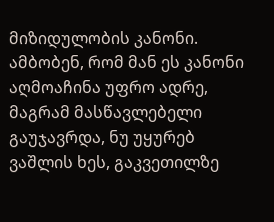მიზიდულობის კანონი. ამბობენ, რომ მან ეს კანონი აღმოაჩინა უფრო ადრე, მაგრამ მასწავლებელი გაუჯავრდა, ნუ უყურებ ვაშლის ხეს, გაკვეთილზე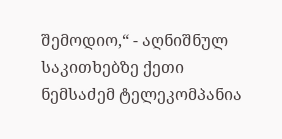შემოდიო,“ - აღნიშნულ საკითხებზე ქეთი ნემსაძემ ტელეკომპანია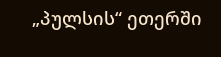„პულსის“ ეთერში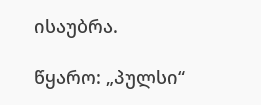ისაუბრა.

წყარო: „პულსი“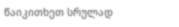წაიკითხეთ სრულად